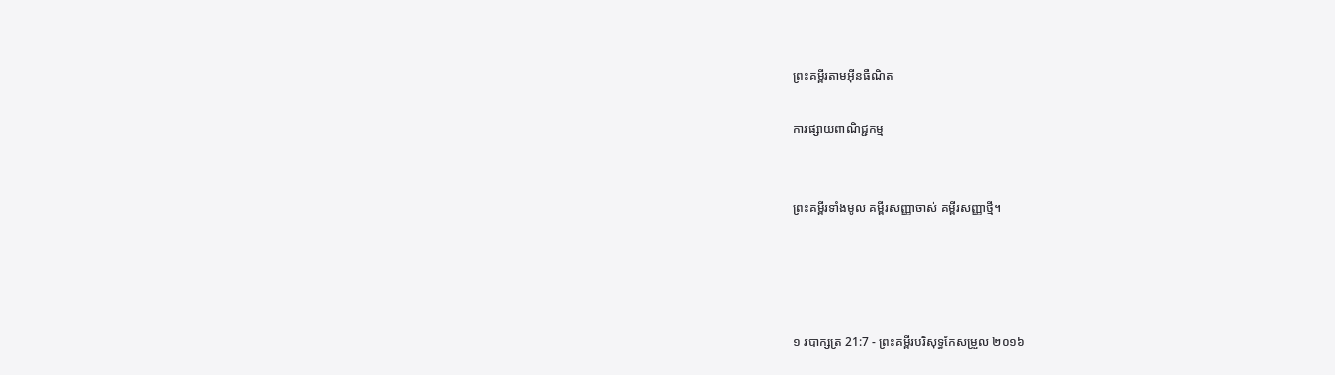ព្រះគម្ពីរតាមអ៊ីនធឺណិត

ការផ្សាយពាណិជ្ជកម្ម


ព្រះគម្ពីរទាំងមូល គម្ពីរសញ្ញាចាស់ គម្ពីរសញ្ញាថ្មី។




១ របា‌ក្សត្រ 21:7 - ព្រះគម្ពីរបរិសុទ្ធកែសម្រួល ២០១៦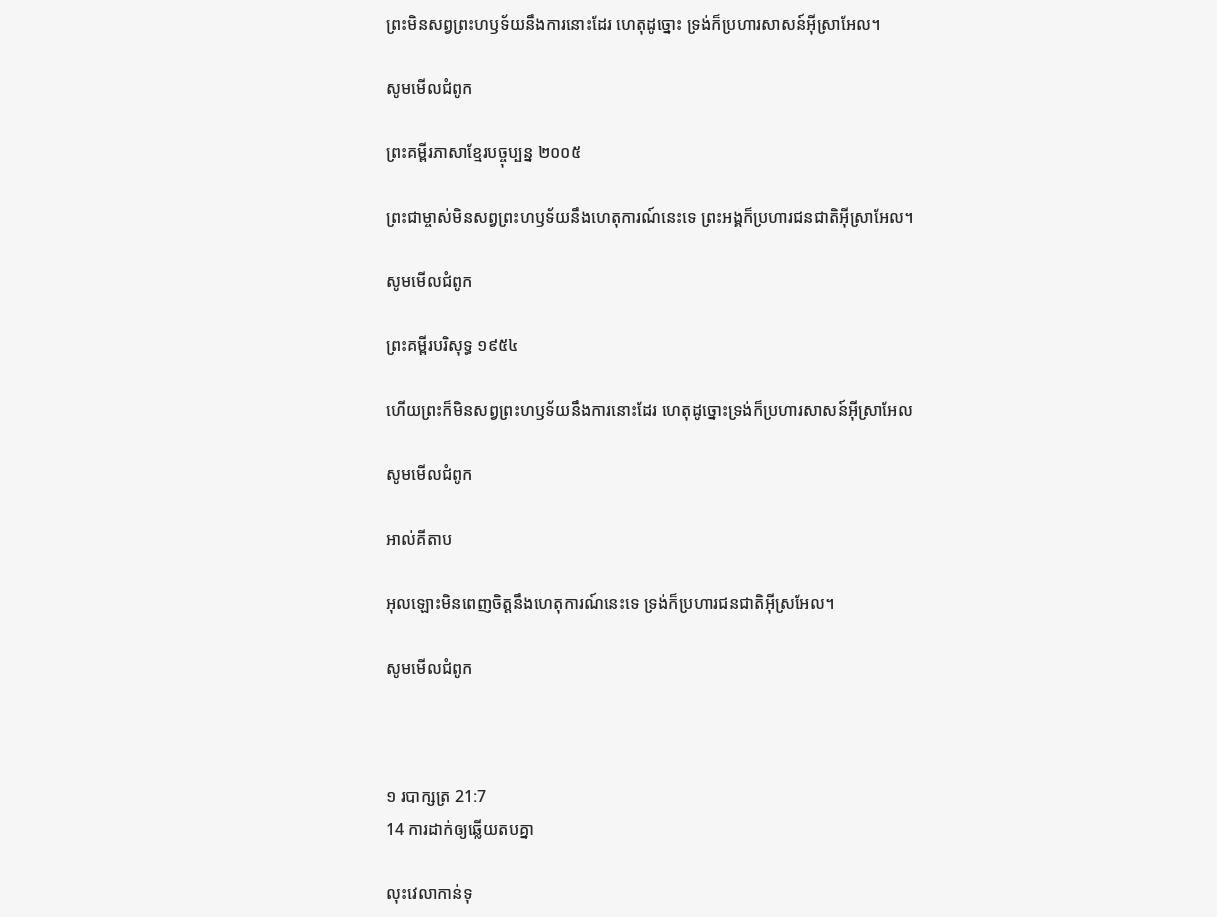ព្រះមិនសព្វព្រះ‌ហឫ‌ទ័យនឹងការនោះដែរ ហេតុដូច្នោះ ទ្រង់ក៏ប្រហារសាសន៍អ៊ីស្រា‌អែល។

សូមមើលជំពូក

ព្រះគម្ពីរភាសាខ្មែរបច្ចុប្បន្ន ២០០៥

ព្រះ‌ជាម្ចាស់មិនសព្វព្រះ‌ហឫទ័យនឹងហេតុ‌ការណ៍នេះទេ ព្រះអង្គក៏ប្រហារជន‌ជាតិអ៊ីស្រា‌អែល។

សូមមើលជំពូក

ព្រះគម្ពីរបរិសុទ្ធ ១៩៥៤

ហើយព្រះក៏មិនសព្វព្រះ‌ហឫទ័យនឹងការនោះដែរ ហេតុដូច្នោះទ្រង់ក៏ប្រហារសាសន៍អ៊ីស្រាអែល

សូមមើលជំពូក

អាល់គីតាប

អុលឡោះមិនពេញចិត្តនឹងហេតុ‌ការណ៍នេះទេ ទ្រង់ក៏ប្រហារជន‌ជាតិអ៊ីស្រ‌អែល។

សូមមើលជំពូក



១ របា‌ក្សត្រ 21:7
14 ការដាក់ឲ្យឆ្លើយតបគ្នា

លុះវេលាកាន់ទុ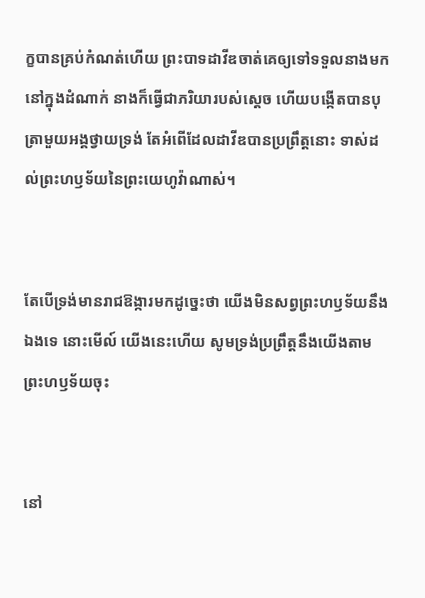ក្ខបានគ្រប់កំណត់ហើយ ព្រះបាទដាវីឌចាត់គេឲ្យទៅទទួលនាងមកនៅក្នុងដំណាក់ នាងក៏ធ្វើជាភរិយារបស់ស្ដេច ហើយបង្កើតបានបុត្រាមួយអង្គថ្វាយទ្រង់ តែអំពើដែលដាវីឌបានប្រព្រឹត្តនោះ ទាស់ដល់ព្រះ‌ហឫ‌ទ័យនៃព្រះ‌យេហូវ៉ាណាស់។


តែបើទ្រង់មានរាជ‌ឱង្ការមកដូច្នេះថា យើងមិនសព្វព្រះ‌ហឫ‌ទ័យនឹងឯងទេ នោះមើល៍ យើងនេះហើយ សូមទ្រង់ប្រព្រឹត្តនឹងយើងតាមព្រះ‌ហឫ‌ទ័យចុះ


នៅ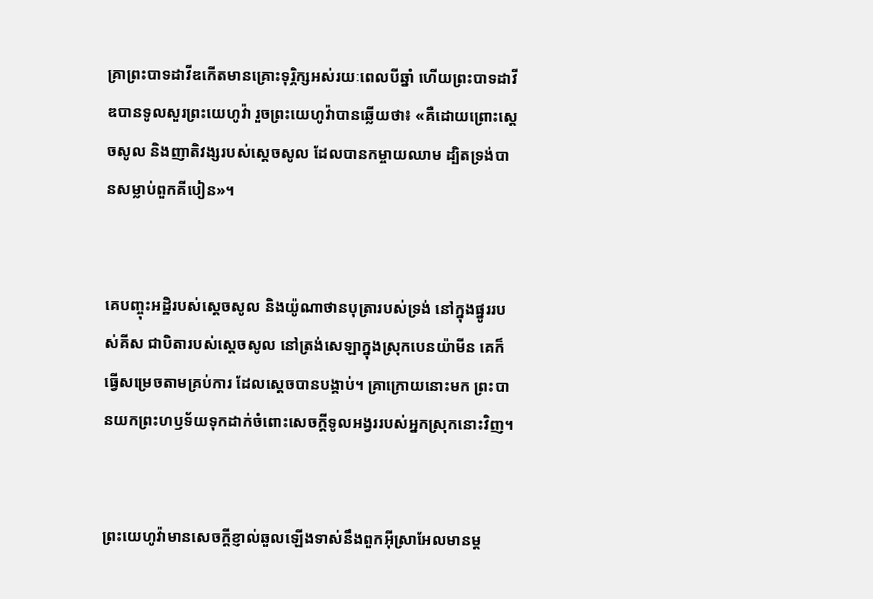គ្រាព្រះបាទដាវីឌកើតមានគ្រោះទុរ្ភិក្សអស់រយៈពេលបីឆ្នាំ ហើយព្រះបាទដាវីឌបានទូលសួរព្រះ‌យេហូវ៉ា រួចព្រះ‌យេហូវ៉ាបានឆ្លើយថា៖ «គឺដោយព្រោះស្តេចសូល និងញាតិ‌វង្សរបស់ស្ដេចសូល ដែលបានកម្ចាយឈាម ដ្បិតទ្រង់បានសម្លាប់ពួកគីបៀន»។


គេបញ្ចុះអដ្ឋិរបស់ស្តេចសូល និងយ៉ូណា‌ថានបុត្រារបស់ទ្រង់ នៅក្នុងផ្នូររបស់គីស ជាបិតារបស់ស្តេចសូល នៅត្រង់សេឡាក្នុងស្រុកបេនយ៉ាមីន គេក៏ធ្វើសម្រេចតាមគ្រប់ការ ដែលស្តេចបានបង្គាប់។ គ្រាក្រោយនោះមក ព្រះបានយកព្រះ‌ហឫ‌ទ័យទុកដាក់ចំពោះសេចក្ដីទូលអង្វររបស់អ្នកស្រុកនោះវិញ។


ព្រះ‌យេហូវ៉ាមានសេចក្ដីខ្ញាល់ឆួលឡើងទាស់នឹងពួកអ៊ីស្រា‌អែលមានម្ដ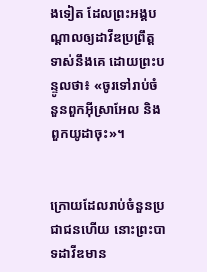ងទៀត ដែលព្រះ‌អង្គបណ្ដាលឲ្យដាវីឌប្រព្រឹត្តទាស់នឹងគេ ដោយព្រះ‌បន្ទូលថា៖ «ចូរទៅរាប់ចំនួនពួកអ៊ីស្រា‌អែល និងពួកយូដាចុះ»។


ក្រោយដែលរាប់ចំនួនប្រជាជនហើយ នោះព្រះបាទដាវីឌមាន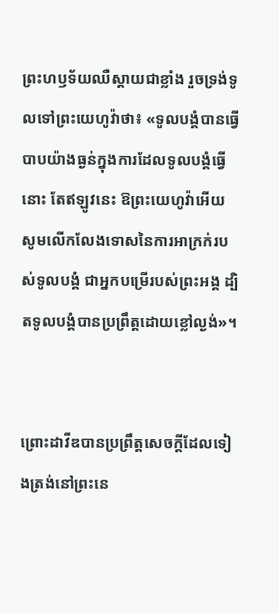ព្រះ‌ហឫ‌ទ័យឈឺស្តាយជាខ្លាំង រួចទ្រង់ទូលទៅព្រះ‌យេហូវ៉ាថា៖ «ទូល‌បង្គំបានធ្វើបាបយ៉ាងធ្ងន់ក្នុងការដែលទូល‌បង្គំធ្វើនោះ តែឥឡូវនេះ ឱព្រះ‌យេហូវ៉ាអើយ សូមលើកលែងទោសនៃការអា‌ក្រក់របស់ទូល‌បង្គំ ជាអ្នកបម្រើរបស់ព្រះ‌អង្គ ដ្បិតទូល‌បង្គំបានប្រព្រឹត្តដោយខ្លៅល្ងង់»។


ព្រោះដាវីឌបានប្រព្រឹត្តសេចក្ដីដែលទៀងត្រង់នៅព្រះ‌នេ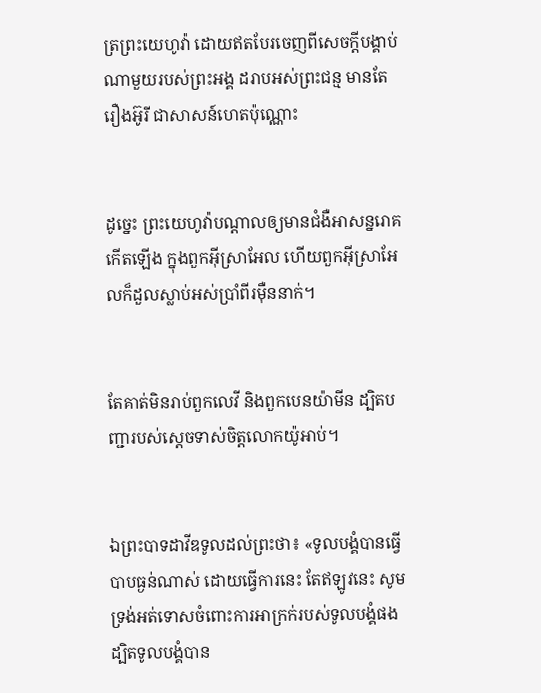ត្រព្រះ‌យេហូវ៉ា ដោយឥតបែរចេញពីសេចក្ដីបង្គាប់ណាមួយរបស់ព្រះ‌អង្គ ដរាបអស់ព្រះ‌ជន្ម មានតែរឿងអ៊ូរី ជាសាសន៍ហេតប៉ុណ្ណោះ


ដូច្នេះ ព្រះ‌យេហូវ៉ាបណ្ដាលឲ្យមានជំងឺអាសន្ន‌រោគកើតឡើង ក្នុងពួកអ៊ីស្រា‌អែល ហើយពួកអ៊ីស្រា‌អែលក៏ដួលស្លាប់អស់ប្រាំពីរម៉ឺននាក់។


តែគាត់មិនរាប់ពួកលេវី និងពួកបេនយ៉ាមីន ដ្បិតបញ្ជារបស់ស្តេចទាស់ចិត្តលោកយ៉ូអាប់។


ឯព្រះបាទដាវីឌទូលដល់ព្រះថា៖ «ទូល‌បង្គំបានធ្វើបាបធ្ងន់ណាស់ ដោយធ្វើការនេះ តែឥឡូវនេះ សូមទ្រង់អត់ទោសចំពោះការអាក្រក់របស់ទូល‌បង្គំផង ដ្បិតទូល‌បង្គំបាន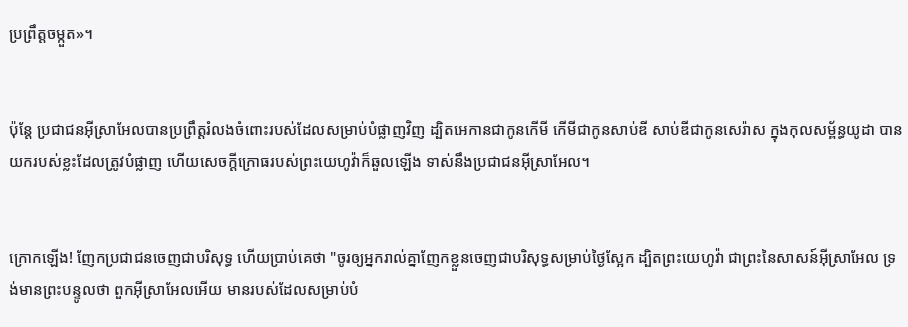ប្រព្រឹត្តចម្កួត»។


ប៉ុន្តែ ប្រជា‌ជនអ៊ីស្រា‌អែលបានប្រព្រឹត្តរំលងចំពោះរបស់ដែលសម្រាប់បំផ្លាញវិញ ដ្បិតអេកានជាកូនកើមី កើមីជាកូនសាប់ឌី សាប់ឌីជាកូនសេរ៉ាស ក្នុងកុល‌សម្ព័ន្ធយូដា បានយករបស់ខ្លះដែលត្រូវបំផ្លាញ ហើយសេចក្ដីក្រោធរបស់ព្រះ‌យេហូវ៉ាក៏ឆួលឡើង ទាស់នឹងប្រជា‌ជនអ៊ីស្រា‌អែល។


ក្រោកឡើង! ញែកប្រជា‌ជនចេញជាបរិសុទ្ធ ហើយប្រាប់គេថា "ចូរឲ្យអ្នករាល់គ្នាញែកខ្លួនចេញជាបរិសុទ្ធសម្រាប់ថ្ងៃស្អែក ដ្បិតព្រះ‌យេហូវ៉ា ជាព្រះនៃសាសន៍អ៊ីស្រា‌អែល ទ្រង់មានព្រះ‌បន្ទូលថា ពួកអ៊ីស្រា‌អែលអើយ មានរបស់ដែលសម្រាប់បំ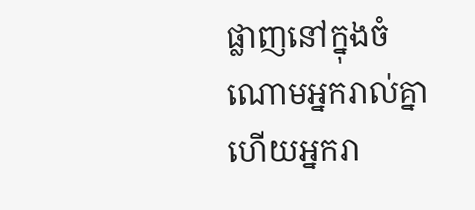ផ្លាញនៅក្នុងចំណោមអ្នករាល់គ្នា ហើយអ្នករា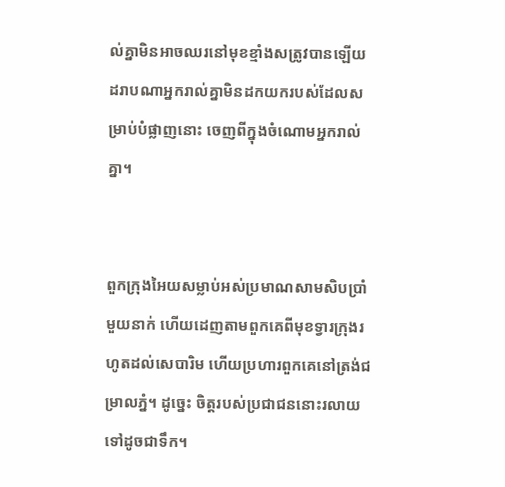ល់គ្នាមិនអាចឈរនៅមុខខ្មាំងសត្រូវបានឡើយ ដរាបណាអ្នករាល់គ្នាមិនដកយករបស់ដែលសម្រាប់បំផ្លាញនោះ ចេញពីក្នុងចំណោមអ្នករាល់គ្នា។


ពួកក្រុងអៃយសម្លាប់អស់ប្រមាណសាមសិបប្រាំមួយនាក់ ហើយដេញតាមពួកគេពីមុខទ្វារក្រុងរហូតដល់សេបារិម ហើយប្រហារពួកគេនៅត្រង់ជម្រាលភ្នំ។ ដូច្នេះ ចិត្តរបស់ប្រជា‌ជននោះរលាយទៅដូចជាទឹក។